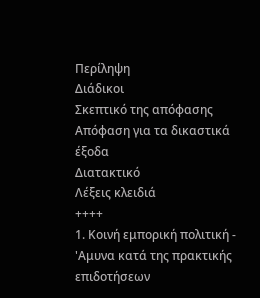Περίληψη
Διάδικοι
Σκεπτικό της απόφασης
Απόφαση για τα δικαστικά έξοδα
Διατακτικό
Λέξεις κλειδιά
++++
1. Κοινή εμπορική πολιτική - 'Αμυνα κατά της πρακτικής επιδοτήσεων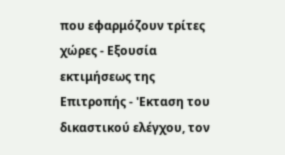που εφαρμόζουν τρίτες χώρες - Εξουσία εκτιμήσεως της Επιτροπής - 'Εκταση του δικαστικού ελέγχου, τον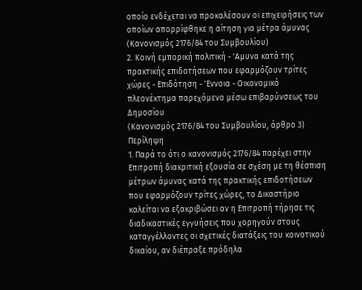οποίο ενδέχεται να προκαλέσουν οι επιχειρήσεις των οποίων απορρίφθηκε η αίτηση για μέτρα άμυνας
(Κανονισμός 2176/84 του Συμβουλίου)
2. Κοινή εμπορική πολιτική - 'Αμυνα κατά της πρακτικής επιδοτήσεων που εφαρμόζουν τρίτες χώρες - Επιδότηση - 'Εννοια - Οικονομικό πλεονέκτημα παρεχόμενο μέσω επιβαρύνσεως του Δημοσίου
(Κανονισμός 2176/84 του Συμβουλίου, άρθρο 3)
Περίληψη
1. Παρά το ότι ο κανονισμός 2176/84 παρέχει στην Επιτροπή διακριτική εξουσία σε σχέση με τη θέσπιση μέτρων άμυνας κατά της πρακτικής επιδοτήσεων που εφαρμόζουν τρίτες χώρες, το Δικαστήριο καλείται να εξακριβώσει αν η Επιτροπή τήρησε τις διαδικαστικές εγγυήσεις που χορηγούν στους καταγγέλλοντες οι σχετικές διατάξεις του κοινοτικού δικαίου, αν διέπραξε πρόδηλα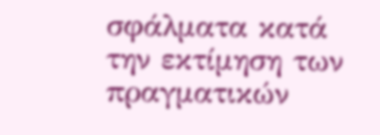σφάλματα κατά την εκτίμηση των πραγματικών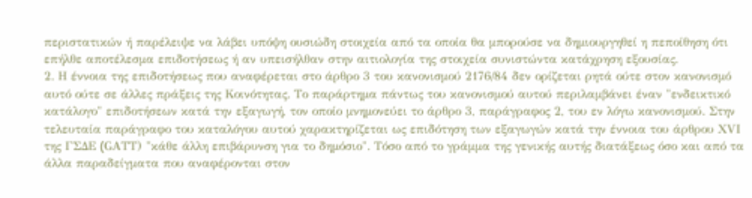περιστατικών ή παρέλειψε να λάβει υπόψη ουσιώδη στοιχεία από τα οποία θα μπορούσε να δημιουργηθεί η πεποίθηση ότι επήλθε αποτέλεσμα επιδοτήσεως ή αν υπεισήλθαν στην αιτιολογία της στοιχεία συνιστώντα κατάχρηση εξουσίας.
2. Η έννοια της επιδοτήσεως που αναφέρεται στο άρθρο 3 του κανονισμού 2176/84 δεν ορίζεται ρητά ούτε στον κανονισμό αυτό ούτε σε άλλες πράξεις της Κοινότητας. Το παράρτημα πάντως του κανονισμού αυτού περιλαμβάνει έναν "ενδεικτικό κατάλογο" επιδοτήσεων κατά την εξαγωγή, τον οποίο μνημονεύει το άρθρο 3, παράγραφος 2, του εν λόγω κανονισμού. Στην τελευταία παράγραφο του καταλόγου αυτού χαρακτηρίζεται ως επιδότηση των εξαγωγών κατά την έννοια του άρθρου ΧVΙ της ΓΣΔΕ (GΑΤΤ) "κάθε άλλη επιβάρυνση για το δημόσιο". Τόσο από το γράμμα της γενικής αυτής διατάξεως όσο και από τα άλλα παραδείγματα που αναφέρονται στον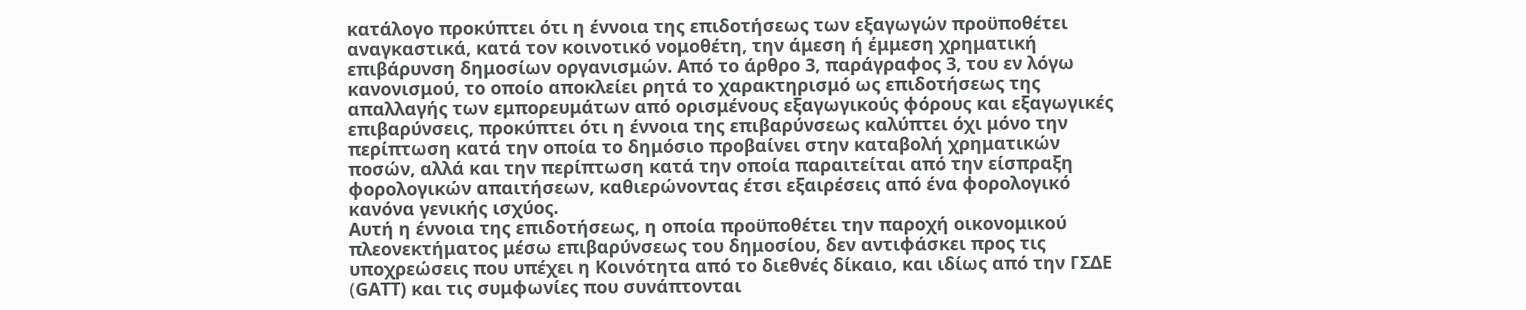κατάλογο προκύπτει ότι η έννοια της επιδοτήσεως των εξαγωγών προϋποθέτει αναγκαστικά, κατά τον κοινοτικό νομοθέτη, την άμεση ή έμμεση χρηματική επιβάρυνση δημοσίων οργανισμών. Από το άρθρο 3, παράγραφος 3, του εν λόγω κανονισμού, το οποίο αποκλείει ρητά το χαρακτηρισμό ως επιδοτήσεως της απαλλαγής των εμπορευμάτων από ορισμένους εξαγωγικούς φόρους και εξαγωγικές επιβαρύνσεις, προκύπτει ότι η έννοια της επιβαρύνσεως καλύπτει όχι μόνο την περίπτωση κατά την οποία το δημόσιο προβαίνει στην καταβολή χρηματικών ποσών, αλλά και την περίπτωση κατά την οποία παραιτείται από την είσπραξη φορολογικών απαιτήσεων, καθιερώνοντας έτσι εξαιρέσεις από ένα φορολογικό κανόνα γενικής ισχύος.
Αυτή η έννοια της επιδοτήσεως, η οποία προϋποθέτει την παροχή οικονομικού πλεονεκτήματος μέσω επιβαρύνσεως του δημοσίου, δεν αντιφάσκει προς τις υποχρεώσεις που υπέχει η Κοινότητα από το διεθνές δίκαιο, και ιδίως από την ΓΣΔΕ (GΑΤΤ) και τις συμφωνίες που συνάπτονται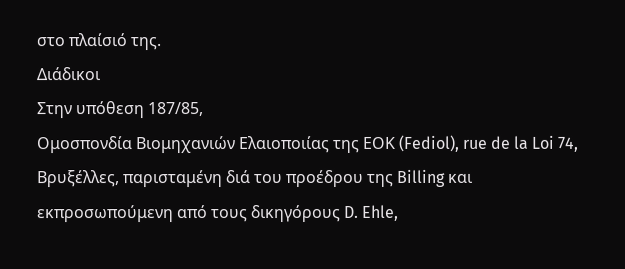στο πλαίσιό της.
Διάδικοι
Στην υπόθεση 187/85,
Ομοσπονδία Βιομηχανιών Ελαιοποιίας της ΕΟΚ (Fediol), rue de la Loi 74, Βρυξέλλες, παρισταμένη διά του προέδρου της Billing και εκπροσωπούμενη από τους δικηγόρους D. Ehle,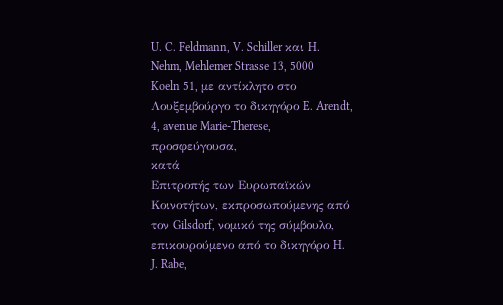U. C. Feldmann, V. Schiller και H. Nehm, Mehlemer Strasse 13, 5000 Koeln 51, με αντίκλητο στο Λουξεμβούργο το δικηγόρο E. Arendt, 4, avenue Marie-Therese,
προσφεύγουσα,
κατά
Επιτροπής των Ευρωπαϊκών Κοινοτήτων, εκπροσωπούμενης από τον Gilsdorf, νομικό της σύμβουλο, επικουρούμενο από το δικηγόρο H. J. Rabe,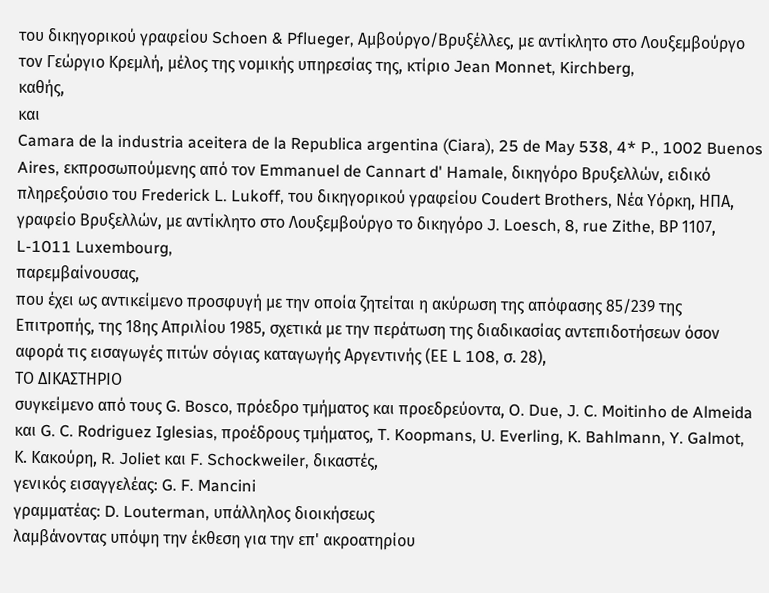του δικηγορικού γραφείου Schoen & Pflueger, Αμβούργο/Βρυξέλλες, με αντίκλητο στο Λουξεμβούργο τον Γεώργιο Κρεμλή, μέλος της νομικής υπηρεσίας της, κτίριο Jean Monnet, Kirchberg,
καθής,
και
Camara de la industria aceitera de la Republica argentina (Ciara), 25 de May 538, 4* P., 1002 Buenos Aires, εκπροσωπούμενης από τον Emmanuel de Cannart d' Hamale, δικηγόρο Βρυξελλών, ειδικό πληρεξούσιο του Frederick L. Lukoff, του δικηγορικού γραφείου Coudert Brothers, Νέα Υόρκη, ΗΠΑ, γραφείο Βρυξελλών, με αντίκλητο στο Λουξεμβούργο το δικηγόρο J. Loesch, 8, rue Zithe, ΒΡ 1107, L-1011 Luxembourg,
παρεμβαίνουσας,
που έχει ως αντικείμενο προσφυγή με την οποία ζητείται η ακύρωση της απόφασης 85/239 της Επιτροπής, της 18ης Απριλίου 1985, σχετικά με την περάτωση της διαδικασίας αντεπιδοτήσεων όσον αφορά τις εισαγωγές πιτών σόγιας καταγωγής Αργεντινής (ΕΕ L 108, σ. 28),
ΤΟ ΔΙΚΑΣΤΗΡΙΟ
συγκείμενο από τους G. Bosco, πρόεδρο τμήματος και προεδρεύοντα, O. Due, J. C. Moitinho de Almeida και G. C. Rodriguez Iglesias, προέδρους τμήματος, T. Koopmans, U. Everling, K. Bahlmann, Y. Galmot, Κ. Κακούρη, R. Joliet και F. Schockweiler, δικαστές,
γενικός εισαγγελέας: G. F. Mancini
γραμματέας: D. Louterman, υπάλληλος διοικήσεως
λαμβάνοντας υπόψη την έκθεση για την επ' ακροατηρίου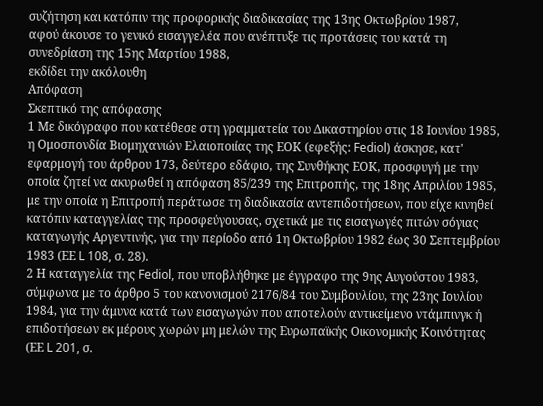συζήτηση και κατόπιν της προφορικής διαδικασίας της 13ης Οκτωβρίου 1987,
αφού άκουσε το γενικό εισαγγελέα που ανέπτυξε τις προτάσεις του κατά τη συνεδρίαση της 15ης Μαρτίου 1988,
εκδίδει την ακόλουθη
Απόφαση
Σκεπτικό της απόφασης
1 Με δικόγραφο που κατέθεσε στη γραμματεία του Δικαστηρίου στις 18 Ιουνίου 1985, η Ομοσπονδία Βιομηχανιών Ελαιοποιίας της ΕΟΚ (εφεξής: Fediol) άσκησε, κατ' εφαρμογή του άρθρου 173, δεύτερο εδάφιο, της Συνθήκης ΕΟΚ, προσφυγή με την οποία ζητεί να ακυρωθεί η απόφαση 85/239 της Επιτροπής, της 18ης Απριλίου 1985, με την οποία η Επιτροπή περάτωσε τη διαδικασία αντεπιδοτήσεων, που είχε κινηθεί κατόπιν καταγγελίας της προσφεύγουσας, σχετικά με τις εισαγωγές πιτών σόγιας καταγωγής Αργεντινής, για την περίοδο από 1η Οκτωβρίου 1982 έως 30 Σεπτεμβρίου 1983 (ΕΕ L 108, σ. 28).
2 Η καταγγελία της Fediol, που υποβλήθηκε με έγγραφο της 9ης Αυγούστου 1983, σύμφωνα με το άρθρο 5 του κανονισμού 2176/84 του Συμβουλίου, της 23ης Ιουλίου 1984, για την άμυνα κατά των εισαγωγών που αποτελούν αντικείμενο ντάμπινγκ ή επιδοτήσεων εκ μέρους χωρών μη μελών της Ευρωπαϊκής Οικονομικής Κοινότητας (ΕΕ L 201, σ.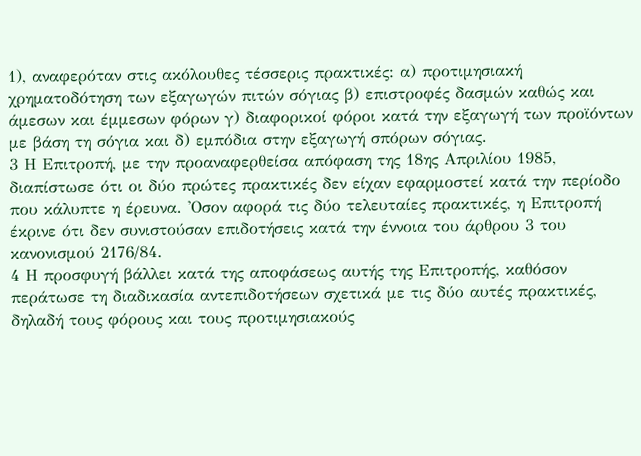1), αναφερόταν στις ακόλουθες τέσσερις πρακτικές: α) προτιμησιακή χρηματοδότηση των εξαγωγών πιτών σόγιας β) επιστροφές δασμών καθώς και άμεσων και έμμεσων φόρων γ) διαφορικοί φόροι κατά την εξαγωγή των προϊόντων με βάση τη σόγια και δ) εμπόδια στην εξαγωγή σπόρων σόγιας.
3 Η Επιτροπή, με την προαναφερθείσα απόφαση της 18ης Απριλίου 1985, διαπίστωσε ότι οι δύο πρώτες πρακτικές δεν είχαν εφαρμοστεί κατά την περίοδο που κάλυπτε η έρευνα. 'Οσον αφορά τις δύο τελευταίες πρακτικές, η Επιτροπή έκρινε ότι δεν συνιστούσαν επιδοτήσεις κατά την έννοια του άρθρου 3 του κανονισμού 2176/84.
4 Η προσφυγή βάλλει κατά της αποφάσεως αυτής της Επιτροπής, καθόσον περάτωσε τη διαδικασία αντεπιδοτήσεων σχετικά με τις δύο αυτές πρακτικές, δηλαδή τους φόρους και τους προτιμησιακούς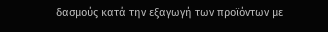δασμούς κατά την εξαγωγή των προϊόντων με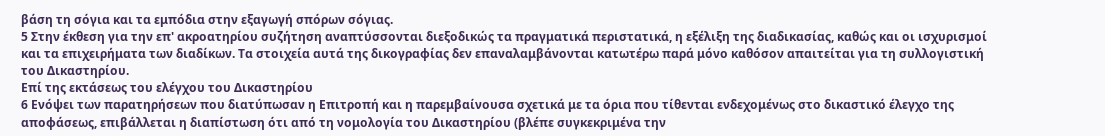βάση τη σόγια και τα εμπόδια στην εξαγωγή σπόρων σόγιας.
5 Στην έκθεση για την επ' ακροατηρίου συζήτηση αναπτύσσονται διεξοδικώς τα πραγματικά περιστατικά, η εξέλιξη της διαδικασίας, καθώς και οι ισχυρισμοί και τα επιχειρήματα των διαδίκων. Τα στοιχεία αυτά της δικογραφίας δεν επαναλαμβάνονται κατωτέρω παρά μόνο καθόσον απαιτείται για τη συλλογιστική του Δικαστηρίου.
Επί της εκτάσεως του ελέγχου του Δικαστηρίου
6 Ενόψει των παρατηρήσεων που διατύπωσαν η Επιτροπή και η παρεμβαίνουσα σχετικά με τα όρια που τίθενται ενδεχομένως στο δικαστικό έλεγχο της αποφάσεως, επιβάλλεται η διαπίστωση ότι από τη νομολογία του Δικαστηρίου (βλέπε συγκεκριμένα την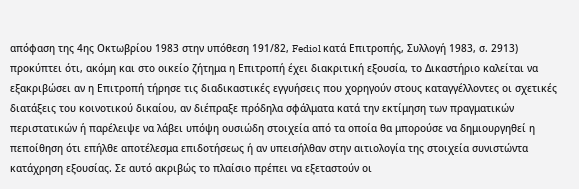απόφαση της 4ης Οκτωβρίου 1983 στην υπόθεση 191/82, Fediol κατά Επιτροπής, Συλλογή 1983, σ. 2913) προκύπτει ότι, ακόμη και στο οικείο ζήτημα η Επιτροπή έχει διακριτική εξουσία, το Δικαστήριο καλείται να εξακριβώσει αν η Επιτροπή τήρησε τις διαδικαστικές εγγυήσεις που χορηγούν στους καταγγέλλοντες οι σχετικές διατάξεις του κοινοτικού δικαίου, αν διέπραξε πρόδηλα σφάλματα κατά την εκτίμηση των πραγματικών περιστατικών ή παρέλειψε να λάβει υπόψη ουσιώδη στοιχεία από τα οποία θα μπορούσε να δημιουργηθεί η πεποίθηση ότι επήλθε αποτέλεσμα επιδοτήσεως ή αν υπεισήλθαν στην αιτιολογία της στοιχεία συνιστώντα κατάχρηση εξουσίας. Σε αυτό ακριβώς το πλαίσιο πρέπει να εξεταστούν οι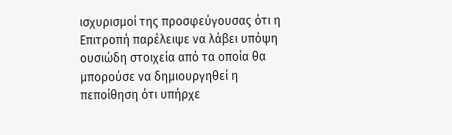ισχυρισμοί της προσφεύγουσας ότι η Επιτροπή παρέλειψε να λάβει υπόψη ουσιώδη στοιχεία από τα οποία θα μπορούσε να δημιουργηθεί η πεποίθηση ότι υπήρχε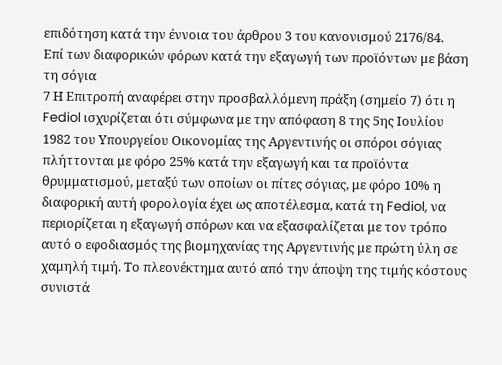επιδότηση κατά την έννοια του άρθρου 3 του κανονισμού 2176/84.
Επί των διαφορικών φόρων κατά την εξαγωγή των προϊόντων με βάση τη σόγια
7 Η Επιτροπή αναφέρει στην προσβαλλόμενη πράξη (σημείο 7) ότι η Fediol ισχυρίζεται ότι σύμφωνα με την απόφαση 8 της 5ης Ιουλίου 1982 του Υπουργείου Οικονομίας της Αργεντινής οι σπόροι σόγιας πλήττονται με φόρο 25% κατά την εξαγωγή και τα προϊόντα θρυμματισμού, μεταξύ των οποίων οι πίτες σόγιας, με φόρο 10% η διαφορική αυτή φορολογία έχει ως αποτέλεσμα, κατά τη Fediol, να περιορίζεται η εξαγωγή σπόρων και να εξασφαλίζεται με τον τρόπο αυτό ο εφοδιασμός της βιομηχανίας της Αργεντινής με πρώτη ύλη σε χαμηλή τιμή. Το πλεονέκτημα αυτό από την άποψη της τιμής κόστους συνιστά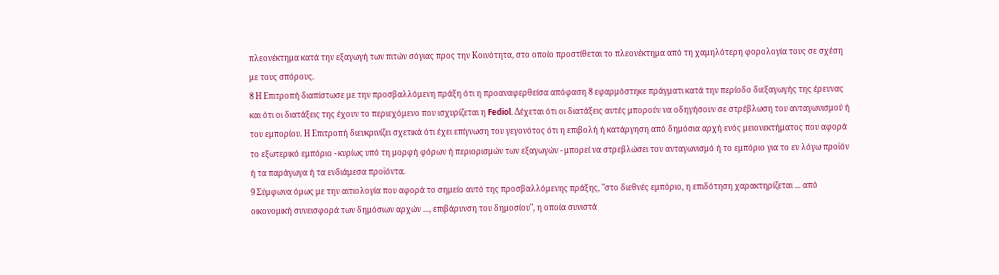πλεονέκτημα κατά την εξαγωγή των πιτών σόγιας προς την Κοινότητα, στο οποίο προστίθεται το πλεονέκτημα από τη χαμηλότερη φορολογία τους σε σχέση με τους σπόρους.
8 Η Επιτροπή διαπίστωσε με την προσβαλλόμενη πράξη ότι η προαναφερθείσα απόφαση 8 εφαρμόστηκε πράγματι κατά την περίοδο διεξαγωγής της έρευνας και ότι οι διατάξεις της έχουν το περιεχόμενο που ισχυρίζεται η Fediol. Δέχεται ότι οι διατάξεις αυτές μπορούν να οδηγήσουν σε στρέβλωση του ανταγωνισμού ή του εμπορίου. Η Επιτροπή διευκρινίζει σχετικά ότι έχει επίγνωση του γεγονότος ότι η επιβολή ή κατάργηση από δημόσια αρχή ενός μειονεκτήματος που αφορά το εξωτερικό εμπόριο - κυρίως υπό τη μορφή φόρων ή περιορισμών των εξαγωγών - μπορεί να στρεβλώσει τον ανταγωνισμό ή το εμπόριο για το εν λόγω προϊόν ή τα παράγωγα ή τα ενδιάμεσα προϊόντα.
9 Σύμφωνα όμως με την αιτιολογία που αφορά το σημείο αυτό της προσβαλλόμενης πράξης, "στο διεθνές εμπόριο, η επιδότηση χαρακτηρίζεται ... από οικονομική συνεισφορά των δημόσιων αρχών ..., επιβάρυνση του δημοσίου", η οποία συνιστά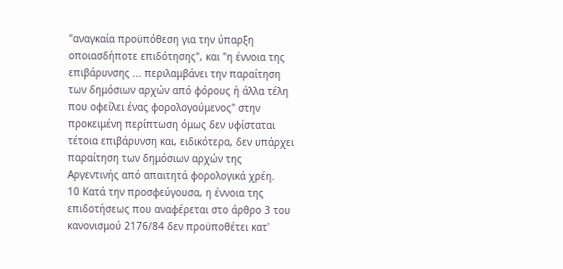"αναγκαία προϋπόθεση για την ύπαρξη οποιασδήποτε επιδότησης", και "η έννοια της επιβάρυνσης ... περιλαμβάνει την παραίτηση των δημόσιων αρχών από φόρους ή άλλα τέλη που οφείλει ένας φορολογούμενος" στην προκειμένη περίπτωση όμως δεν υφίσταται τέτοια επιβάρυνση και, ειδικότερα, δεν υπάρχει παραίτηση των δημόσιων αρχών της Αργεντινής από απαιτητά φορολογικά χρέη.
10 Κατά την προσφεύγουσα, η έννοια της επιδοτήσεως που αναφέρεται στο άρθρο 3 του κανονισμού 2176/84 δεν προϋποθέτει κατ'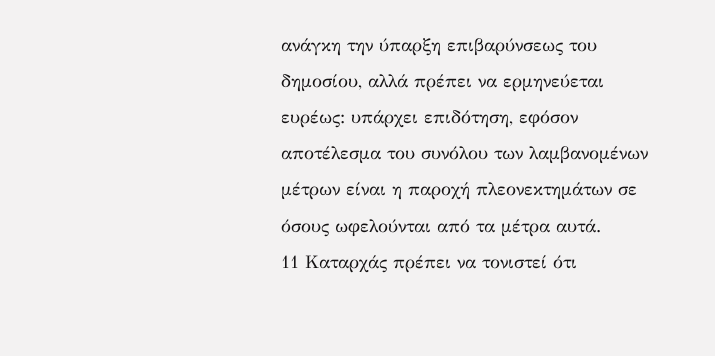ανάγκη την ύπαρξη επιβαρύνσεως του δημοσίου, αλλά πρέπει να ερμηνεύεται ευρέως: υπάρχει επιδότηση, εφόσον αποτέλεσμα του συνόλου των λαμβανομένων μέτρων είναι η παροχή πλεονεκτημάτων σε όσους ωφελούνται από τα μέτρα αυτά.
11 Καταρχάς πρέπει να τονιστεί ότι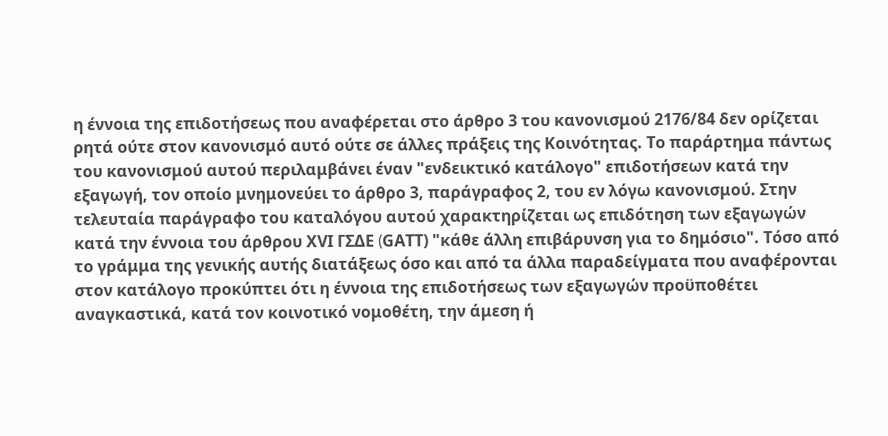η έννοια της επιδοτήσεως που αναφέρεται στο άρθρο 3 του κανονισμού 2176/84 δεν ορίζεται ρητά ούτε στον κανονισμό αυτό ούτε σε άλλες πράξεις της Κοινότητας. Το παράρτημα πάντως του κανονισμού αυτού περιλαμβάνει έναν "ενδεικτικό κατάλογο" επιδοτήσεων κατά την εξαγωγή, τον οποίο μνημονεύει το άρθρο 3, παράγραφος 2, του εν λόγω κανονισμού. Στην τελευταία παράγραφο του καταλόγου αυτού χαρακτηρίζεται ως επιδότηση των εξαγωγών κατά την έννοια του άρθρου ΧVΙ ΓΣΔΕ (GΑΤΤ) "κάθε άλλη επιβάρυνση για το δημόσιο". Τόσο από το γράμμα της γενικής αυτής διατάξεως όσο και από τα άλλα παραδείγματα που αναφέρονται στον κατάλογο προκύπτει ότι η έννοια της επιδοτήσεως των εξαγωγών προϋποθέτει αναγκαστικά, κατά τον κοινοτικό νομοθέτη, την άμεση ή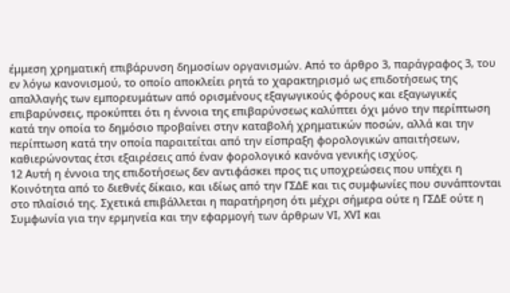έμμεση χρηματική επιβάρυνση δημοσίων οργανισμών. Από το άρθρο 3, παράγραφος 3, του εν λόγω κανονισμού, το οποίο αποκλείει ρητά το χαρακτηρισμό ως επιδοτήσεως της απαλλαγής των εμπορευμάτων από ορισμένους εξαγωγικούς φόρους και εξαγωγικές επιβαρύνσεις, προκύπτει ότι η έννοια της επιβαρύνσεως καλύπτει όχι μόνο την περίπτωση κατά την οποία το δημόσιο προβαίνει στην καταβολή χρηματικών ποσών, αλλά και την περίπτωση κατά την οποία παραιτείται από την είσπραξη φορολογικών απαιτήσεων, καθιερώνοντας έτσι εξαιρέσεις από έναν φορολογικό κανόνα γενικής ισχύος.
12 Αυτή η έννοια της επιδοτήσεως δεν αντιφάσκει προς τις υποχρεώσεις που υπέχει η Κοινότητα από το διεθνές δίκαιο, και ιδίως από την ΓΣΔΕ και τις συμφωνίες που συνάπτονται στο πλαίσιό της. Σχετικά επιβάλλεται η παρατήρηση ότι μέχρι σήμερα ούτε η ΓΣΔΕ ούτε η Συμφωνία για την ερμηνεία και την εφαρμογή των άρθρων VΙ, ΧVΙ και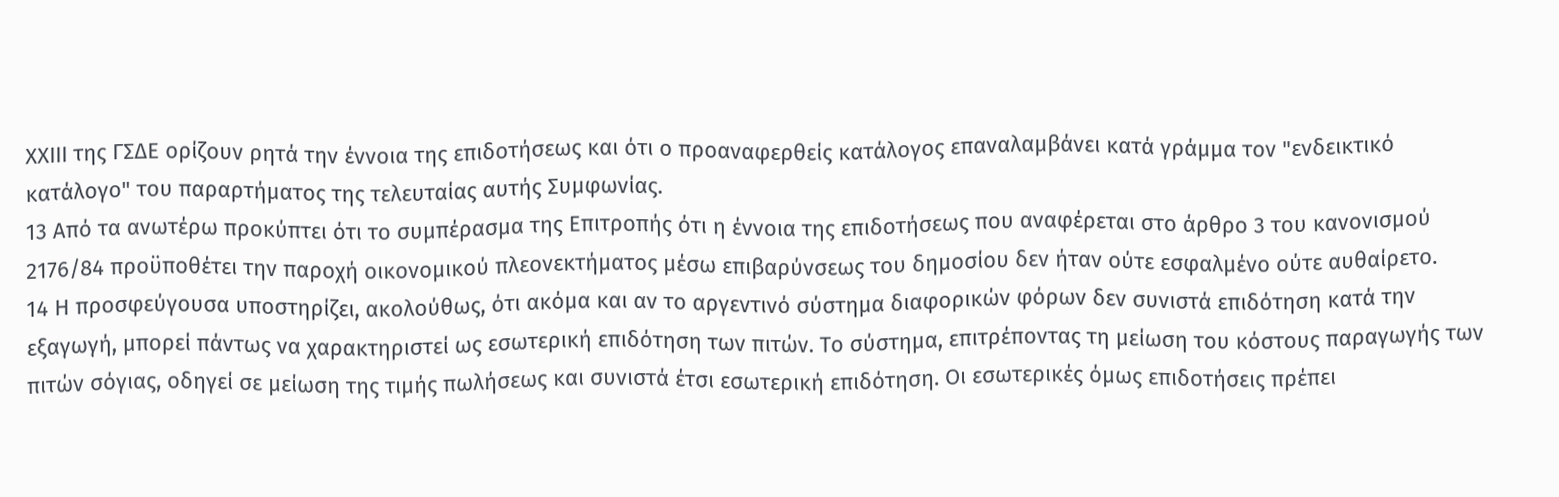ΧΧΙΙΙ της ΓΣΔΕ ορίζουν ρητά την έννοια της επιδοτήσεως και ότι ο προαναφερθείς κατάλογος επαναλαμβάνει κατά γράμμα τον "ενδεικτικό κατάλογο" του παραρτήματος της τελευταίας αυτής Συμφωνίας.
13 Από τα ανωτέρω προκύπτει ότι το συμπέρασμα της Επιτροπής ότι η έννοια της επιδοτήσεως που αναφέρεται στο άρθρο 3 του κανονισμού 2176/84 προϋποθέτει την παροχή οικονομικού πλεονεκτήματος μέσω επιβαρύνσεως του δημοσίου δεν ήταν ούτε εσφαλμένο ούτε αυθαίρετο.
14 Η προσφεύγουσα υποστηρίζει, ακολούθως, ότι ακόμα και αν το αργεντινό σύστημα διαφορικών φόρων δεν συνιστά επιδότηση κατά την εξαγωγή, μπορεί πάντως να χαρακτηριστεί ως εσωτερική επιδότηση των πιτών. Το σύστημα, επιτρέποντας τη μείωση του κόστους παραγωγής των πιτών σόγιας, οδηγεί σε μείωση της τιμής πωλήσεως και συνιστά έτσι εσωτερική επιδότηση. Οι εσωτερικές όμως επιδοτήσεις πρέπει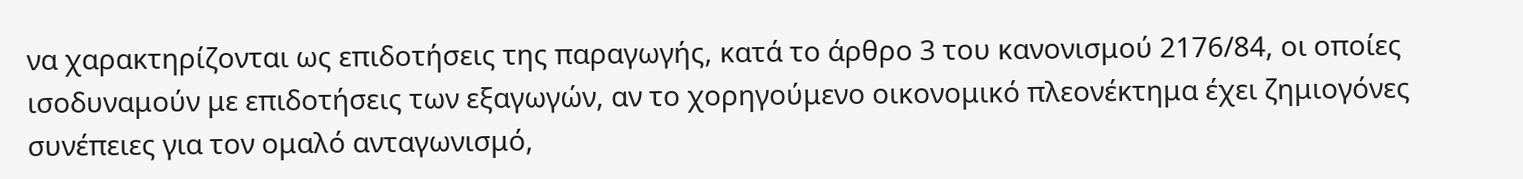να χαρακτηρίζονται ως επιδοτήσεις της παραγωγής, κατά το άρθρο 3 του κανονισμού 2176/84, οι οποίες ισοδυναμούν με επιδοτήσεις των εξαγωγών, αν το χορηγούμενο οικονομικό πλεονέκτημα έχει ζημιογόνες συνέπειες για τον ομαλό ανταγωνισμό,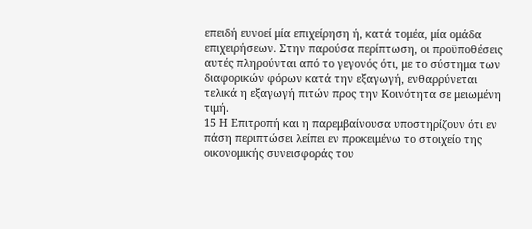επειδή ευνοεί μία επιχείρηση ή, κατά τομέα, μία ομάδα επιχειρήσεων. Στην παρούσα περίπτωση, οι προϋποθέσεις αυτές πληρούνται από το γεγονός ότι, με το σύστημα των διαφορικών φόρων κατά την εξαγωγή, ενθαρρύνεται τελικά η εξαγωγή πιτών προς την Κοινότητα σε μειωμένη τιμή.
15 Η Επιτροπή και η παρεμβαίνουσα υποστηρίζουν ότι εν πάση περιπτώσει λείπει εν προκειμένω το στοιχείο της οικονομικής συνεισφοράς του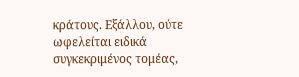κράτους. Εξάλλου, ούτε ωφελείται ειδικά συγκεκριμένος τομέας,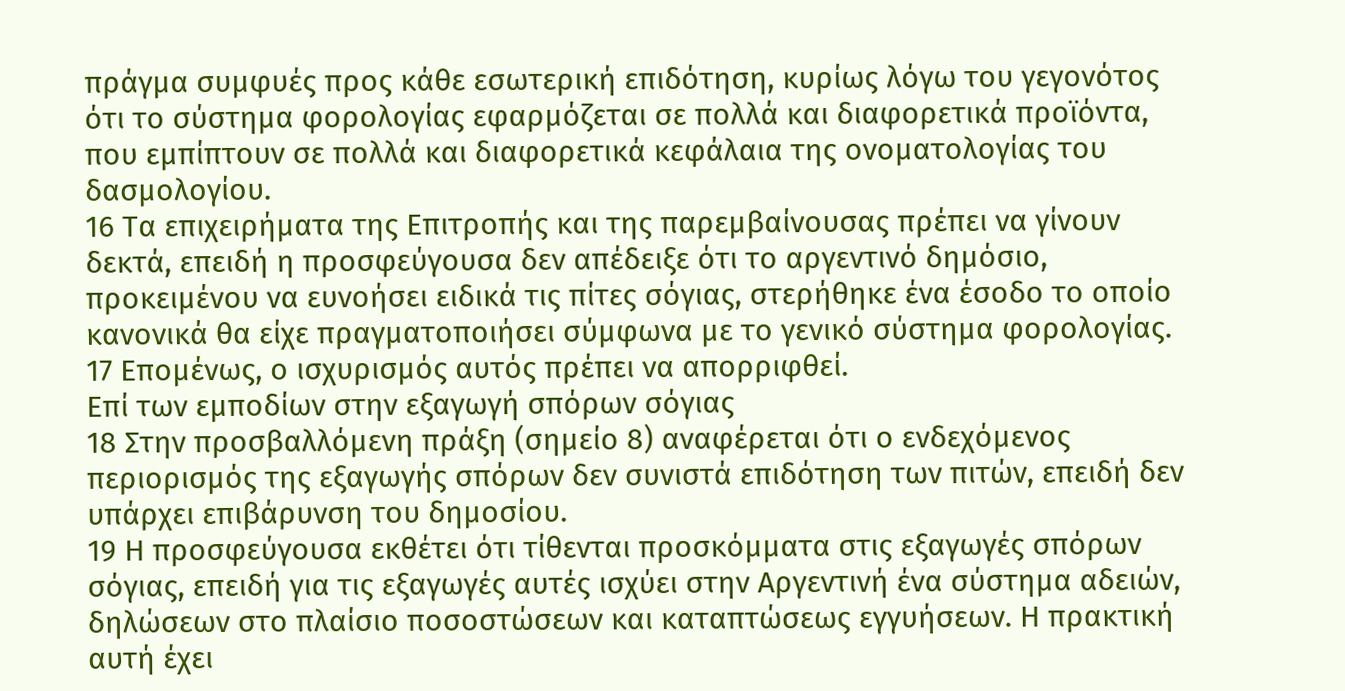πράγμα συμφυές προς κάθε εσωτερική επιδότηση, κυρίως λόγω του γεγονότος ότι το σύστημα φορολογίας εφαρμόζεται σε πολλά και διαφορετικά προϊόντα, που εμπίπτουν σε πολλά και διαφορετικά κεφάλαια της ονοματολογίας του δασμολογίου.
16 Τα επιχειρήματα της Επιτροπής και της παρεμβαίνουσας πρέπει να γίνουν δεκτά, επειδή η προσφεύγουσα δεν απέδειξε ότι το αργεντινό δημόσιο, προκειμένου να ευνοήσει ειδικά τις πίτες σόγιας, στερήθηκε ένα έσοδο το οποίο κανονικά θα είχε πραγματοποιήσει σύμφωνα με το γενικό σύστημα φορολογίας.
17 Επομένως, ο ισχυρισμός αυτός πρέπει να απορριφθεί.
Επί των εμποδίων στην εξαγωγή σπόρων σόγιας
18 Στην προσβαλλόμενη πράξη (σημείο 8) αναφέρεται ότι ο ενδεχόμενος περιορισμός της εξαγωγής σπόρων δεν συνιστά επιδότηση των πιτών, επειδή δεν υπάρχει επιβάρυνση του δημοσίου.
19 Η προσφεύγουσα εκθέτει ότι τίθενται προσκόμματα στις εξαγωγές σπόρων σόγιας, επειδή για τις εξαγωγές αυτές ισχύει στην Αργεντινή ένα σύστημα αδειών, δηλώσεων στο πλαίσιο ποσοστώσεων και καταπτώσεως εγγυήσεων. Η πρακτική αυτή έχει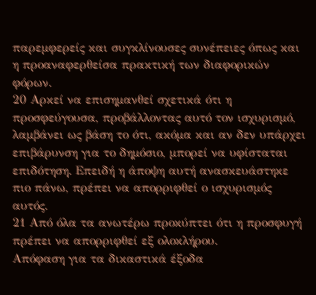παρεμφερείς και συγκλίνουσες συνέπειες όπως και η προαναφερθείσα πρακτική των διαφορικών φόρων.
20 Αρκεί να επισημανθεί σχετικά ότι η προσφεύγουσα, προβάλλοντας αυτό τον ισχυρισμό, λαμβάνει ως βάση το ότι, ακόμα και αν δεν υπάρχει επιβάρυνση για το δημόσιο, μπορεί να υφίσταται επιδότηση. Επειδή η άποψη αυτή ανασκευάστηκε πιο πάνω, πρέπει να απορριφθεί ο ισχυρισμός αυτός.
21 Από όλα τα ανωτέρω προκύπτει ότι η προσφυγή πρέπει να απορριφθεί εξ ολοκλήρου.
Απόφαση για τα δικαστικά έξοδα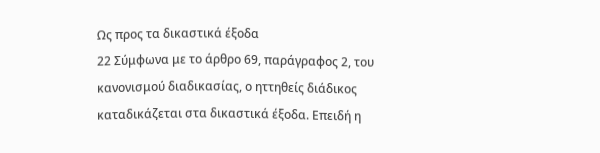Ως προς τα δικαστικά έξοδα
22 Σύμφωνα με το άρθρο 69, παράγραφος 2, του κανονισμού διαδικασίας, ο ηττηθείς διάδικος καταδικάζεται στα δικαστικά έξοδα. Επειδή η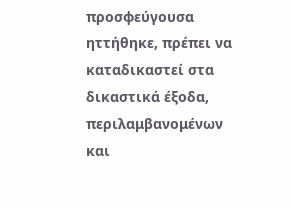προσφεύγουσα ηττήθηκε, πρέπει να καταδικαστεί στα δικαστικά έξοδα, περιλαμβανομένων και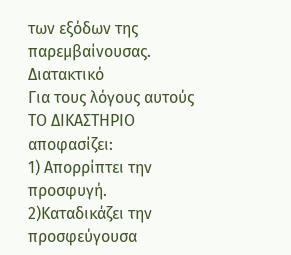των εξόδων της παρεμβαίνουσας.
Διατακτικό
Για τους λόγους αυτούς
ΤΟ ΔΙΚΑΣΤΗΡΙΟ
αποφασίζει:
1) Απορρίπτει την προσφυγή.
2)Καταδικάζει την προσφεύγουσα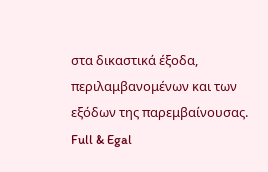στα δικαστικά έξοδα, περιλαμβανομένων και των εξόδων της παρεμβαίνουσας.
Full & Egal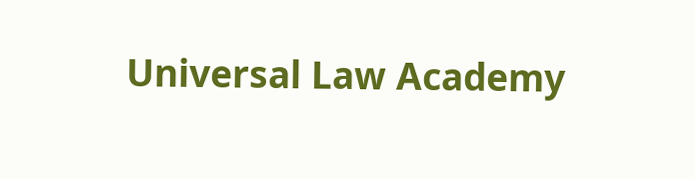Universal Law Academy